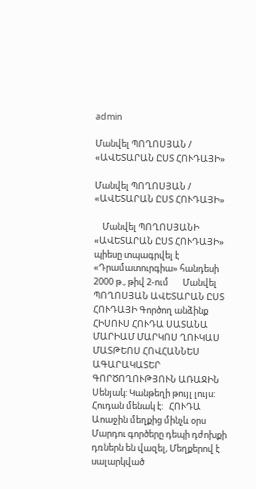admin

Մանվել ՊՈՂՈՍՅԱՆ / «ԱՎԵՏԱՐԱՆ ԸՍՏ ՀՈՒԴԱՅԻ»

Մանվել ՊՈՂՈՍՅԱՆ / «ԱՎԵՏԱՐԱՆ ԸՍՏ ՀՈՒԴԱՅԻ»

    Մանվել ՊՈՂՈՍՅԱՆԻ «ԱՎԵՏԱՐԱՆ ԸՍՏ ՀՈՒԴԱՅԻ» պիեսը տպագրվել է «Դրամատուրգիա» հանդեսի 2000 թ., թիվ 2-ում       Մանվել ՊՈՂՈՍՅԱՆ ԱՎԵՏԱՐԱՆ ԸՍՏ ՀՈՒԴԱՅԻ Գործող անձինք ՀԻՍՈՒՍ ՀՈՒԴԱ ՍԱՏԱՆԱ ՄԱՐԻԱՄ ՄԱՐԿՈՍ ՂՈՒԿԱՍ ՄԱՏԹԵՈՍ ՀՈՎՀԱՆՆԵՍ ԱԳԱՐԱԿԱՏԵՐ   ԳՈՐԾՈՂՈՒԹՅՈՒՆ ԱՌԱՋԻՆ Սենյակ: Կանթեղի թույլ լույս: Հուդան մենակ է:   ՀՈՒԴԱ Աոաջին մեղքից մինչև օրս Մարդու գործերը դեպի դժոխքի դռներն են վազել, Մեղքերով է սալարկված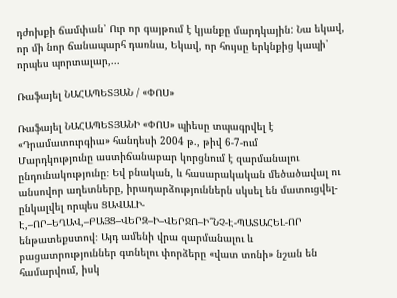դժոխքի ճամփան՝ Ուր որ գայթում է կյանքը մարդկային: Նա եկավ, որ մի նոր ճանապարհ դառնա, Եկավ, որ հույսը երկնքից կապի՝ որպես պորտալար,...

Ռաֆայել ՆԱՀԱՊԵՏՅԱՆ / «ՓՈՍ»

Ռաֆայել ՆԱՀԱՊԵՏՅԱՆԻ «ՓՈՍ» պիեսը տպագրվել է «Դրամատուրգիա» հանդեսի 2004 թ., թիվ 6-7-ում     Մարդկությունը աստիճանաբար կորցնում է զարմանալու ընդունակությունը։ Եվ բնական, և հասարակական մեծածավալ ու անսովոր աղետները, իրադարձություններն սկսել են մատուցվել-ընկալվել որպես ՑԱՎԱԼԻ-Է,–ՈՐ–ԵՂԱՎ,–ԲԱՅՑ–ՎԵՐԶ–Ի–ՎԵՐՋՈ–Ի՞ՆՉ-Է-ՊԱՏԱՀԵԼ-ՈՐ ենթատեքստով։ Այդ ամենի վրա զարմանալու և բացատրություններ գտնելու փորձերը «վատ տոնի» նշան են համարվում, իսկ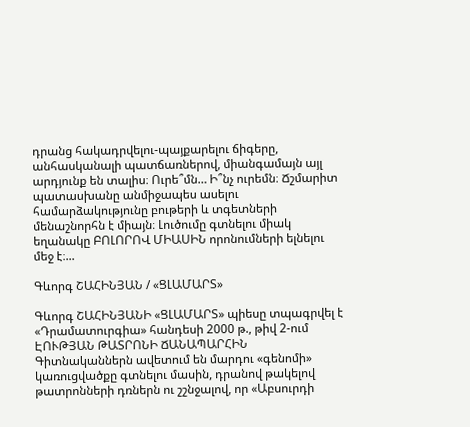դրանց հակադրվելու-պայքարելու ճիգերը, անհասկանալի պատճառներով, միանգամայն այլ արդյունք են տալիս։ Ուրե՞մն… Ի՞նչ ուրեմն։ Ճշմարիտ պատասխանը անմիջապես ասելու համարձակությունը բութերի և տգետների մենաշնորհն է միայն։ Լուծումը գտնելու միակ եղանակը ԲՈԼՈՐՈՎ ՄԻԱՍԻՆ որոնումների ելնելու մեջ է։...

Գևորգ ՇԱՀԻՆՅԱՆ / «ՑԼԱՄԱՐՏ»

Գևորգ ՇԱՀԻՆՅԱՆԻ «ՑԼԱՄԱՐՏ» պիեսը տպագրվել է «Դրամատուրգիա» հանդեսի 2000 թ., թիվ 2-ում ԷՈՒԹՅԱՆ ԹԱՏՐՈՆԻ ՃԱՆԱՊԱՐՀԻՆ Գիտնականներն ավետում են մարդու «գենոմի» կառուցվածքը գտնելու մասին, դրանով թակելով թատրոնների դռներն ու շշնջալով, որ «Աբսուրդի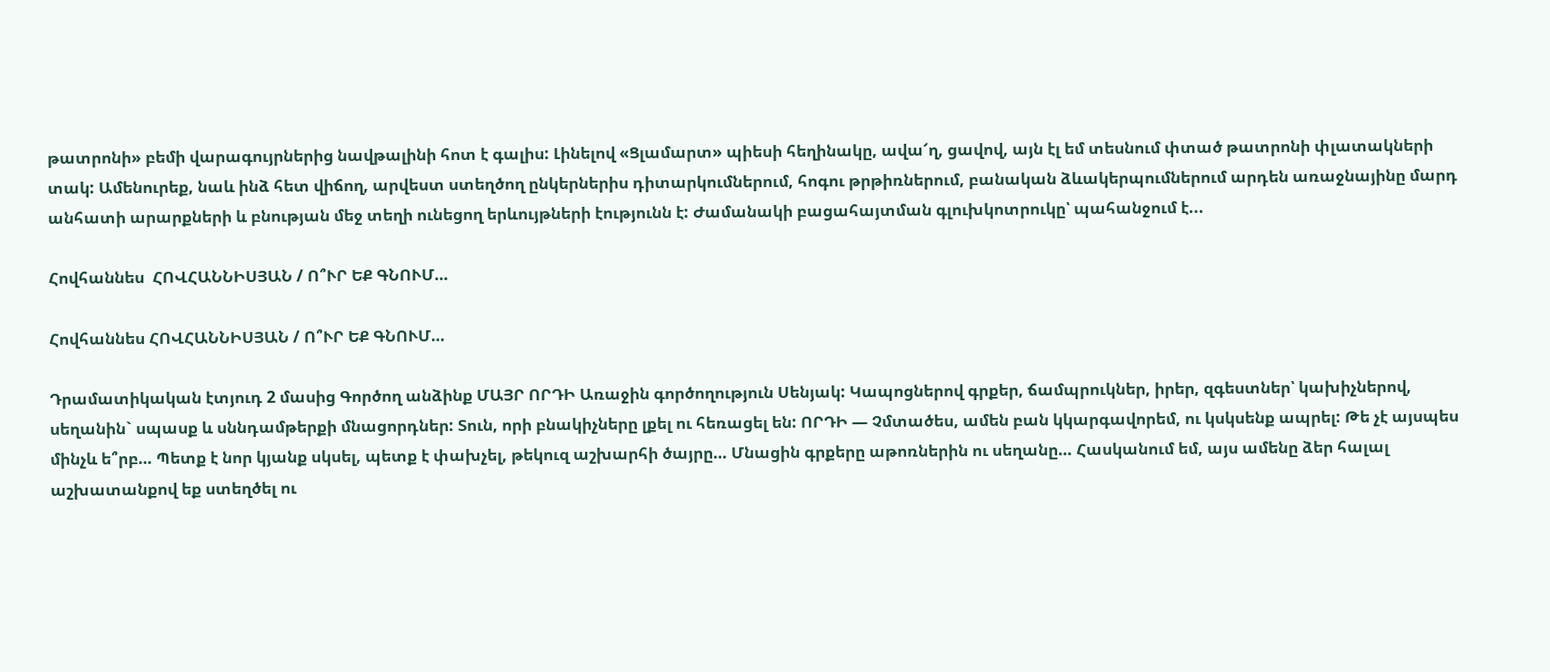թատրոնի» բեմի վարագույրներից նավթալինի հոտ է գալիս: Լինելով «Ցլամարտ» պիեսի հեղինակը, ավա՜ղ, ցավով, այն էլ եմ տեսնում փտած թատրոնի փլատակների տակ: Ամենուրեք, նաև ինձ հետ վիճող, արվեստ ստեղծող ընկերներիս դիտարկումներում, հոգու թրթիռներում, բանական ձևակերպումներում արդեն առաջնայինը մարդ անհատի արարքների և բնության մեջ տեղի ունեցող երևույթների էությունն է: Ժամանակի բացահայտման գլուխկոտրուկը՝ պահանջում է...

Հովհաննես  ՀՈՎՀԱՆՆԻՍՅԱՆ / Ո՞ՒՐ ԵՔ ԳՆՈՒՄ…

Հովհաննես ՀՈՎՀԱՆՆԻՍՅԱՆ / Ո՞ՒՐ ԵՔ ԳՆՈՒՄ…

Դրամատիկական էտյուդ 2 մասից Գործող անձինք ՄԱՅՐ ՈՐԴԻ Առաջին գործողություն Սենյակ: Կապոցներով գրքեր, ճամպրուկներ, իրեր, զգեստներ՝ կախիչներով, սեղանին` սպասք և սննդամթերքի մնացորդներ: Տուն, որի բնակիչները լքել ու հեռացել են: ՈՐԴԻ — Չմտածես, ամեն բան կկարգավորեմ, ու կսկսենք ապրել: Թե չէ այսպես մինչև ե՞րբ… Պետք է նոր կյանք սկսել, պետք է փախչել, թեկուզ աշխարհի ծայրը… Մնացին գրքերը աթոռներին ու սեղանը… Հասկանում եմ, այս ամենը ձեր հալալ աշխատանքով եք ստեղծել ու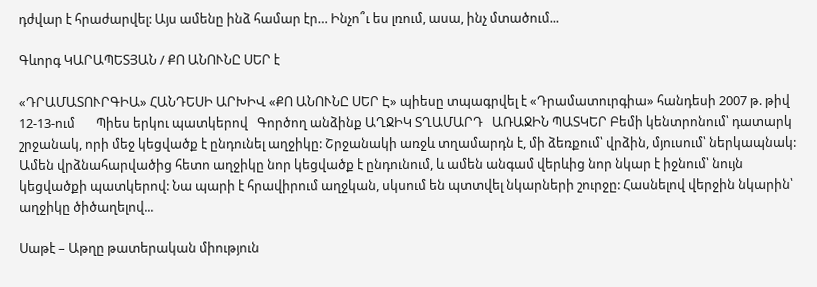դժվար է հրաժարվել: Այս ամենը ինձ համար էր… Ինչո՞ւ ես լռում, ասա, ինչ մտածում...

Գևորգ ԿԱՐԱՊԵՏՅԱՆ / ՔՈ ԱՆՈՒՆԸ ՍԵՐ է

«ԴՐԱՄԱՏՈՒՐԳԻԱ» ՀԱՆԴԵՍԻ ԱՐԽԻՎ «ՔՈ ԱՆՈՒՆԸ ՍԵՐ Է» պիեսը տպագրվել է «Դրամատուրգիա» հանդեսի 2007 թ. թիվ 12-13-ում       Պիես երկու պատկերով   Գործող անձինք ԱՂՋԻԿ ՏՂԱՄԱՐԴ   ԱՌԱՋԻՆ ՊԱՏԿԵՐ Բեմի կենտրոնում՝ դատարկ շրջանակ, որի մեջ կեցվածք է ընդունել աղջիկը: Շրջանակի առջև տղամարդն է, մի ձեռքում՝ վրձին, մյուսում՝ ներկապնակ: Ամեն վրձնահարվածից հետո աղջիկը նոր կեցվածք է ընդունում, և ամեն անգամ վերևից նոր նկար է իջնում՝ նույն կեցվածքի պատկերով: Նա պարի է հրավիրում աղջկան, սկսում են պտտվել նկարների շուրջը: Հասնելով վերջին նկարին՝ աղջիկը ծիծաղելով...

Սաթէ – Աթղը թատերական միություն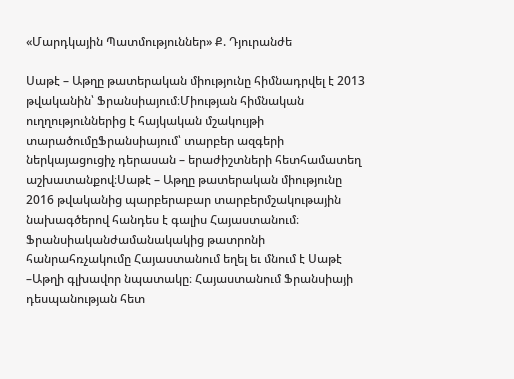«Մարդկային Պատմություններ» Ք. Դյուրանժե

Սաթէ – Աթղը թատերական միությունը հիմնադրվել է 2013 թվականին՝ Ֆրանսիայում։Միության հիմնական ուղղություններից է հայկական մշակույթի տարածումըՖրանսիայում՝ տարբեր ազգերի ներկայացուցիչ դերասան – երաժիշտների հետհամատեղ աշխատանքով։Սաթէ – Աթղը թատերական միությունը 2016 թվականից պարբերաբար տարբերմշակութային նախագծերով հանդես է գալիս Հայաստանում։ Ֆրանսիականժամանակակից թատրոնի հանրահռչակումը Հայաստանում եղել եւ մնում է Սաթէ –Աթղի գլխավոր նպատակը։ Հայաստանում Ֆրանսիայի դեսպանության հետ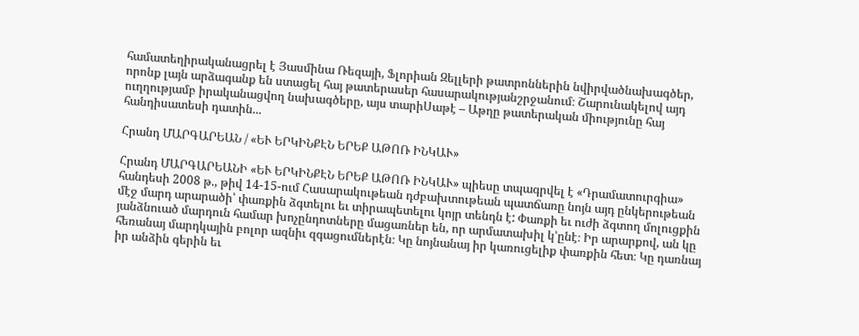համատեղիրականացրել է Յասմինա Ռեզայի, Ֆլորիան Զելլերի թատրոններին նվիրվածնախագծեր, որոնք լայն արձագանք են ստացել հայ թատերասեր հասարակությանշրջանում։ Շարունակելով այդ ուղղությամբ իրականացվող նախագծերը, այս տարիՍաթէ – Աթղը թատերական միությունը հայ հանդիսատեսի դատին...

Հրանդ ՄԱՐԳԱՐԵԱՆ / «ԵՒ ԵՐԿԻՆՔԷՆ ԵՐԵՔ ԱԹՈՌ ԻՆԿԱՒ»

Հրանդ ՄԱՐԳԱՐԵԱՆԻ «ԵՒ ԵՐԿԻՆՔԷՆ ԵՐԵՔ ԱԹՈՌ ԻՆԿԱՒ» պիեսը տպագրվել է «Դրամատուրգիա» հանդեսի 2008 թ., թիվ 14-15-ում Հասարակութեան դժբախտութեան պատճառը նոյն այդ ընկերութեան մէջ մարդ արարածի՝ փառքին ձգտելու եւ տիրապետելու կոյր տենդն է: Փառքի եւ ուժի ձգտող մոլուցքին յանձնուած մարդուն համար խոչընդոտները մացառներ են, որ արմատախիլ կ՚ընէ։ Իր արարքով, ան կը հեռանայ մարդկային բոլոր ազնիւ զգացումներէն։ Կը նոյնանայ իր կառուցելիք փառքին հետ։ Կը դառնայ իր անձին գերին եւ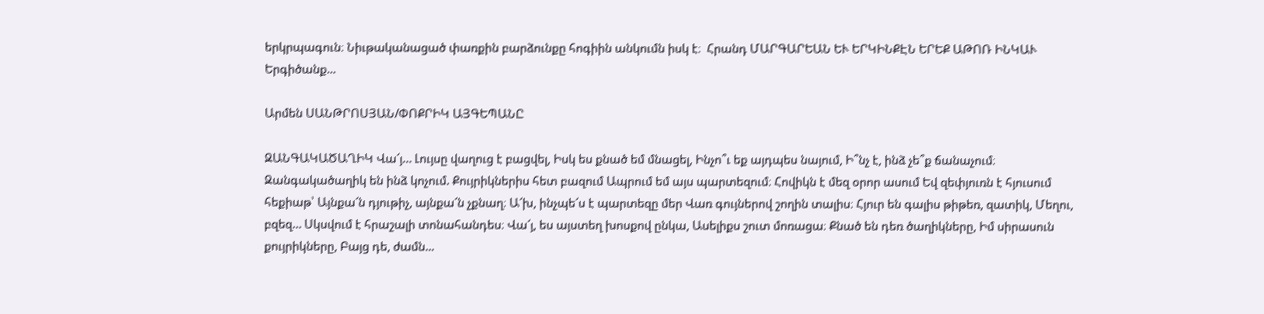երկրպագուն։ Նիւթականացած փառքին բարձունքը հոգիին անկումն իսկ է։  Հրանդ ՄԱՐԳԱՐԵԱՆ ԵՒ ԵՐԿԻՆՔԷՆ ԵՐԵՔ ԱԹՈՌ ԻՆԿԱՒ Երգիծանք...

Արմեն ՍԱՆԹՐՈՍՅԱՆ/ՓՈՔՐԻԿ ԱՅԳԵՊԱՆԸ

ԶԱՆԳԱԿԱԾԱՂԻԿ Վա՜յ… Լույսը վաղուց է բացվել, Իսկ ես քնած եմ մնացել, Ինչո՞ւ եք այդպես նայում, Ի՞նչ է, ինձ չե՞ք ճանաչում։ Զանգակածաղիկ են ինձ կոչում. Քույրիկներիս հետ բազում Ապրում եմ այս պարտեզում։ Հովիկն է մեզ օրոր ասում Եվ զեփյուռն է հյուսում հեքիաթ՝ Այնքա՜ն դյութիչ, այնքա՜ն չքնաղ։ Ա՜խ, ինչպե՜ս է պարտեզը մեր Վառ գույներով շողին տալիս։ Հյուր են գալիս թիթեռ, զատիկ, Մեղու, բզեզ… Սկսվում է հրաշալի տոնահանդես։ Վա՜յ, ես այստեղ խոսքով ընկա, Ասելիքս շուտ մոռացա։ Քնած են դեռ ծաղիկները, Իմ սիրասուն քույրիկները, Բայց դե, ժամն...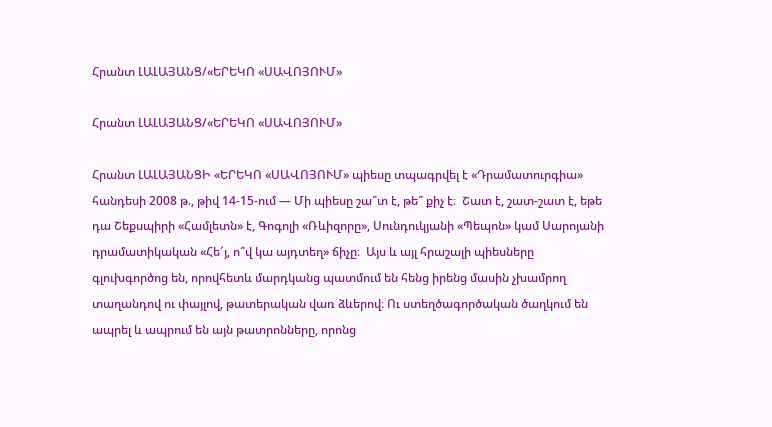Հրանտ ԼԱԼԱՅԱՆՑ/«ԵՐԵԿՈ «ՍԱՎՈՅՈՒՄ»

Հրանտ ԼԱԼԱՅԱՆՑ/«ԵՐԵԿՈ «ՍԱՎՈՅՈՒՄ»

Հրանտ ԼԱԼԱՅԱՆՑԻ «ԵՐԵԿՈ «ՍԱՎՈՅՈՒՄ» պիեսը տպագրվել է «Դրամատուրգիա» հանդեսի 2008 թ., թիվ 14-15-ում — Մի պիեսը շա՞տ է, թե՞ քիչ է։  Շատ է, շատ-շատ է, եթե դա Շեքսպիրի «Համլետն» է, Գոգոլի «Ռևիզորը», Սունդուկյանի «Պեպոն» կամ Սարոյանի դրամատիկական «Հե՜յ, ո՞վ կա այդտեղ» ճիչը։  Այս և այլ հրաշալի պիեսները գլուխգործոց են, որովհետև մարդկանց պատմում են հենց իրենց մասին չխամրող տաղանդով ու փայլով, թատերական վառ ձևերով։ Ու ստեղծագործական ծաղկում են ապրել և ապրում են այն թատրոնները, որոնց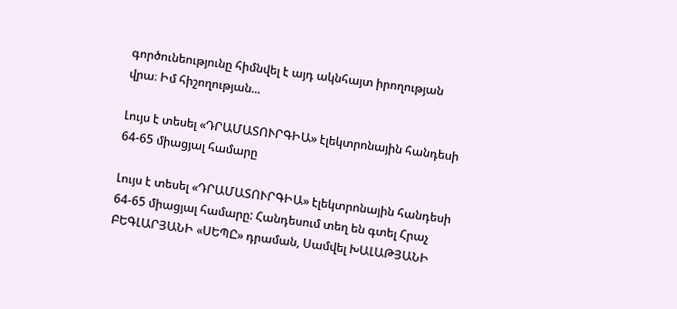գործունեությունը հիմնվել է այդ ակնհայտ իրողության վրա։ Իմ հիշողության...

Լույս է տեսել «ԴՐԱՄԱՏՈՒՐԳԻԱ» էլեկտրոնային հանդեսի 64-65 միացյալ համարը

Լույս է տեսել «ԴՐԱՄԱՏՈՒՐԳԻԱ» էլեկտրոնային հանդեսի 64-65 միացյալ համարը: Հանդեսում տեղ են գտել Հրաչ ԲԵԳԼԱՐՅԱՆԻ «ՍԵՊԸ» դրաման, Սամվել ԽԱԼԱԹՅԱՆԻ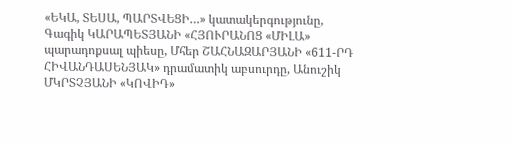«ԵԿԱ, ՏԵՍԱ, ՊԱՐՏՎԵՑԻ…» կատակերգությունը, Գագիկ ԿԱՐԱՊԵՏՅԱՆԻ «ՀՅՈՒՐԱՆՈՑ «ՄԻԼԱ» պարադոքսալ պիեսը, Մհեր ՇԱՀՆԱԶԱՐՅԱՆԻ «611-ՐԴ ՀԻՎԱՆԴԱՍԵՆՅԱԿ» դրամատիկ աբսուրդը, Անուշիկ ՄԿՐՏՉՅԱՆԻ «ԿՈՎԻԴ»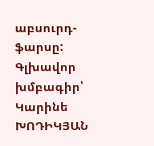աբսուրդ-ֆարսը: Գլխավոր խմբագիր՝ Կարինե ԽՈԴԻԿՅԱՆ